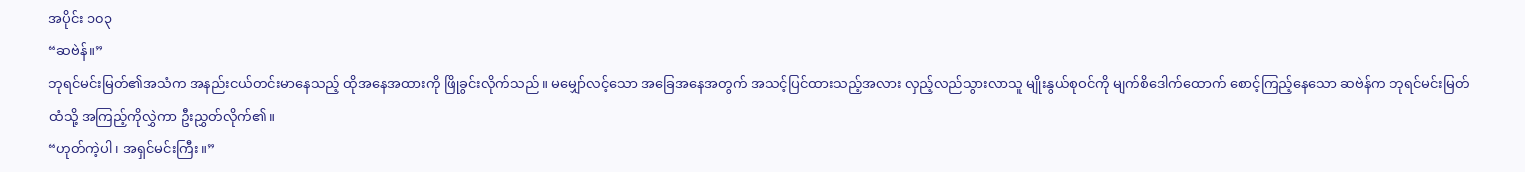အပိုင်း ၁၀၃
“ဆဗဲန်။”
ဘုရင်မင်းမြတ်၏အသံက အနည်းငယ်တင်းမာနေသည့် ထိုအနေအထားကို ဖြိုခွင်းလိုက်သည်။ မမျှော်လင့်သော အခြေအနေအတွက် အသင့်ပြင်ထားသည့်အလား လှည့်လည်သွားလာသူ မျိုးနွယ်စုဝင်ကို မျက်စိဒေါက်ထောက် စောင့်ကြည့်နေသော ဆဗဲန်က ဘုရင်မင်းမြတ်ထံသို့ အကြည့်ကိုလွှဲကာ ဦးညွှတ်လိုက်၏။
“ဟုတ်ကဲ့ပါ၊ အရှင်မင်းကြီး။”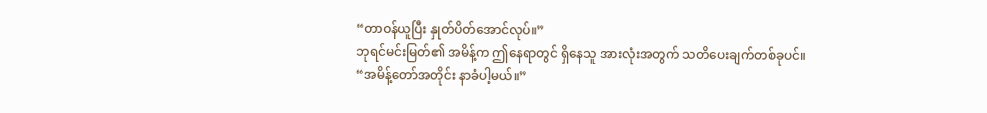“တာဝန်ယူပြီး နှုတ်ပိတ်အောင်လုပ်။”
ဘုရင်မင်းမြတ်၏ အမိန့်က ဤနေရာတွင် ရှိနေသူ အားလုံးအတွက် သတိပေးချက်တစ်ခုပင်။
“အမိန့်တော်အတိုင်း နာခံပါ့မယ်။”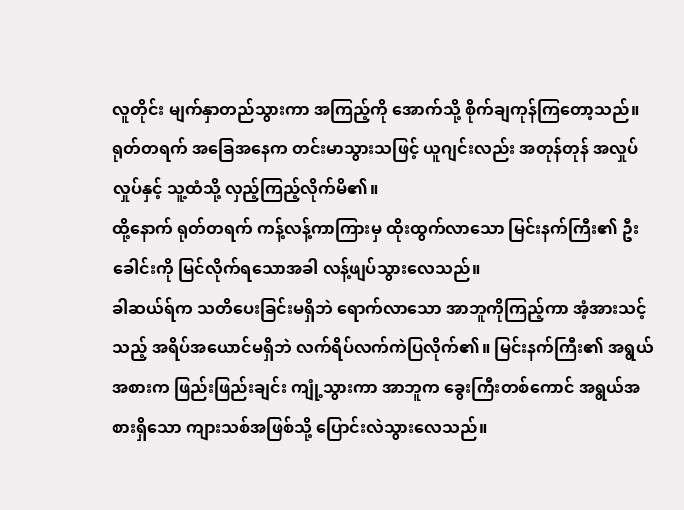လူတိုင်း မျက်နှာတည်သွားကာ အကြည့်ကို အောက်သို့ စိုက်ချကုန်ကြတော့သည်။ ရုတ်တရက် အခြေအနေက တင်းမာသွားသဖြင့် ယူဂျင်းလည်း အတုန်တုန် အလှုပ်လှုပ်နှင့် သူ့ထံသို့ လှည့်ကြည့်လိုက်မိ၏။
ထို့နောက် ရုတ်တရက် ကန့်လန့်ကာကြားမှ ထိုးထွက်လာသော မြင်းနက်ကြီး၏ ဦးခေါင်းကို မြင်လိုက်ရသောအခါ လန့်ဖျပ်သွားလေသည်။
ခါဆယ်ရ်က သတိပေးခြင်းမရှိဘဲ ရောက်လာသော အာဘူကိုကြည့်ကာ အံ့အားသင့်သည့် အရိပ်အယောင်မရှိဘဲ လက်ရိပ်လက်ကဲပြလိုက်၏။ မြင်းနက်ကြီး၏ အရွယ်အစားက ဖြည်းဖြည်းချင်း ကျုံ့သွားကာ အာဘူက ခွေးကြီးတစ်ကောင် အရွယ်အစားရှိသော ကျားသစ်အဖြစ်သို့ ပြောင်းလဲသွားလေသည်။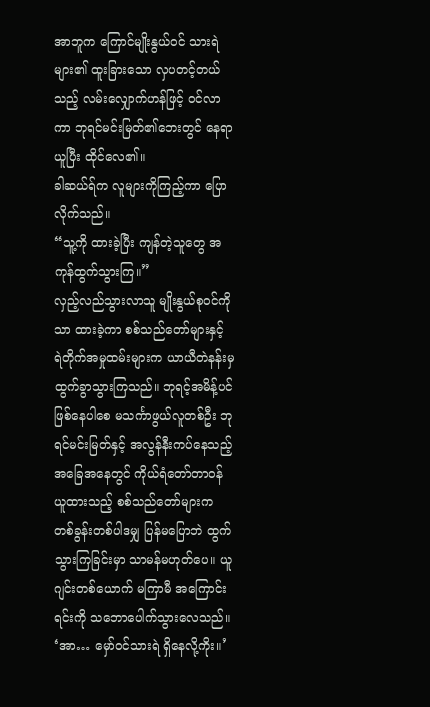အာဘူက ကြောင်မျိုးနွယ်ဝင် သားရဲများ၏ ထူးခြားသော လှပတင့်တယ်သည့် လမ်းလျှောက်ဟန်ဖြင့် ဝင်လာကာ ဘုရင်မင်းမြတ်၏ဘေးတွင် နေရာယူပြီး ထိုင်လေ၏။
ခါဆယ်ရ်က လူများကိုကြည့်ကာ ပြောလိုက်သည်။
“သူ့ကို ထားခဲ့ပြီး ကျန်တဲ့သူတွေ အကုန်ထွက်သွားကြ။”
လှည့်လည်သွားလာသူ မျိုးနွယ်စုဝင်ကိုသာ ထားခဲ့ကာ စစ်သည်တော်များနှင့် ရဲတိုက်အမှုထမ်းများက ယာယီတဲနန်းမှ ထွက်ခွာသွားကြသည်။ ဘုရင့်အမိန့်ပင်ဖြစ်နေပါစေ မသင်္ကာဖွယ်လူတစ်ဦး ဘုရင်မင်းမြတ်နှင့် အလွန်နီးကပ်နေသည့် အခြေအနေတွင် ကိုယ်ရံတော်တာဝန်ယူထားသည့် စစ်သည်တော်များက တစ်ခွန်းတစ်ပါဒမျှ ပြန်မပြောဘဲ ထွက်သွားကြခြင်းမှာ သာမန်မဟုတ်ပေ။ ယူဂျင်းတစ်ယောက် မကြာမီ အကြောင်းရင်းကို သဘောပေါက်သွားလေသည်။
‘အာ… မှော်ဝင်သားရဲ ရှိနေလို့ကိုး။’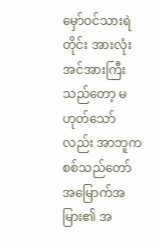မှော်ဝင်သားရဲတိုင်း အားလုံး အင်အားကြီးသည်တော့ မဟုတ်သော်လည်း အာဘူက စစ်သည်တော် အမြောက်အမြား၏ အ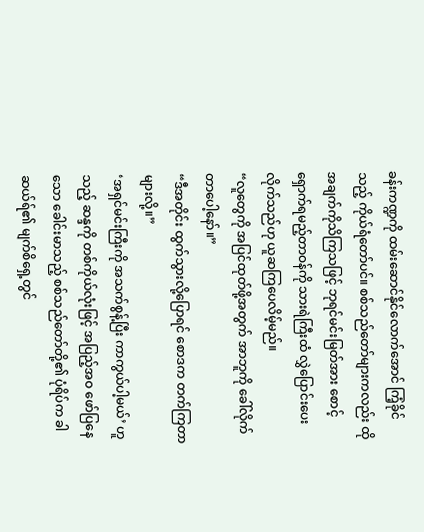ခန်းကဏ္ဍကို ထမ်းဆောင်နိုင်လောက်အောင် ကြံ့ခိုင်သည့် ကိုယ်ရံတော်ပင်။ စစ်သည်တော်များကလည်း ထိုအချက်ကိုသိကြသဖြင့် ဘုရင်မင်းမြတ်အား စောင့်ရှောက်ရမည့်တာဝန်ကို သားရဲကြီးထံ လွှဲပြောင်းပေးလိုက်သည်ဟု ယူဆကြပေလိမ့်မည်။
“လူတွေကို အပြင်ထုတ်ဖို့အတွက် အာဘူကို ခေါ်လိုက်တာပေါ့နော်။”
“ဒီအတိုင်း ထွက်သွားလို့ပြောရင် စောဒက တက်ကြတာများလို့။”
‘အရှင်မင်းကြီးကို အသက်စွန့်ပြီး ကာကွယ်ပါ့မယ်’ ဟူသည့် ဆန္ဒကို တစ်ကိုယ်လုံးဖြင့် အပြည့်အဝ ဖော်ပြနေသော ခေါင်းမာသည့် စစ်သည်တော်တို့၏ ပုံရိပ်က ခါဆယ်ရ်၏ မျက်စိရှေ့တွင်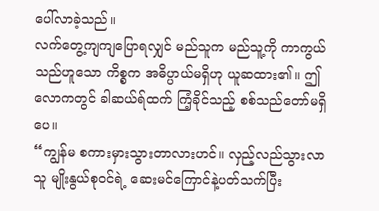ပေါ်လာခဲ့သည်။
လက်တွေ့ကျကျပြောရလျှင် မည်သူက မည်သူ့ကို ကာကွယ်သည်ဟူသော ကိစ္စက အဓိပ္ပာယ်မရှိဟု ယူဆထား၏။ ဤလောကတွင် ခါဆယ်ရ်ထက် ကြံ့ခိုင်သည့် စစ်သည်တော်မရှိပေ။
“ကျွန်မ စကားမှားသွားတာလားဟင်။ လှည့်လည်သွားလာသူ မျိုးနွယ်စုဝင်ရဲ့ ဆေးမင်ကြောင်နဲ့ပတ်သက်ပြီး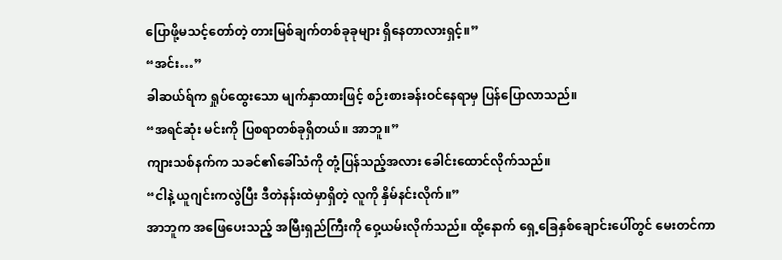ပြောဖို့မသင့်တော်တဲ့ တားမြစ်ချက်တစ်ခုခုများ ရှိနေတာလားရှင့်။”
“အင်း…”
ခါဆယ်ရ်က ရှုပ်ထွေးသော မျက်နှာထားဖြင့် စဉ်းစားခန်းဝင်နေရာမှ ပြန်ပြောလာသည်။
“အရင်ဆုံး မင်းကို ပြစရာတစ်ခုရှိတယ်။ အာဘူ။”
ကျားသစ်နက်က သခင်၏ခေါ်သံကို တုံ့ပြန်သည့်အလား ခေါင်းထောင်လိုက်သည်။
“ငါနဲ့ ယူဂျင်းကလွဲပြီး ဒီတဲနန်းထဲမှာရှိတဲ့ လူကို နှိမ်နင်းလိုက်။”
အာဘူက အဖြေပေးသည့် အမြီးရှည်ကြီးကို ဝှေ့ယမ်းလိုက်သည်။ ထို့နောက် ရှေ့ခြေနှစ်ချောင်းပေါ်တွင် မေးတင်ကာ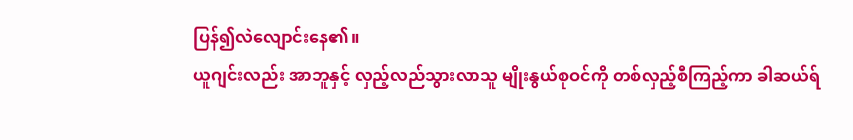ပြန်၍လဲလျောင်းနေ၏။
ယူဂျင်းလည်း အာဘူနှင့် လှည့်လည်သွားလာသူ မျိုးနွယ်စုဝင်ကို တစ်လှည့်စီကြည့်ကာ ခါဆယ်ရ်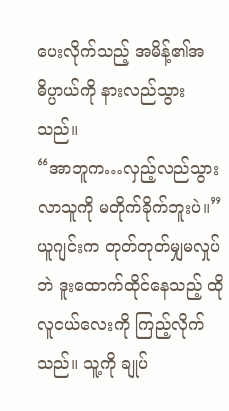ပေးလိုက်သည့် အမိန့်၏အဓိပ္ပာယ်ကို နားလည်သွားသည်။
“အာဘူက…လှည့်လည်သွားလာသူကို မတိုက်ခိုက်ဘူးပဲ။”
ယူဂျင်းက တုတ်တုတ်မျှမလှုပ်ဘဲ ဒူးထောက်ထိုင်နေသည့် ထိုလူငယ်လေးကို ကြည့်လိုက်သည်။ သူ့ကို ချုပ်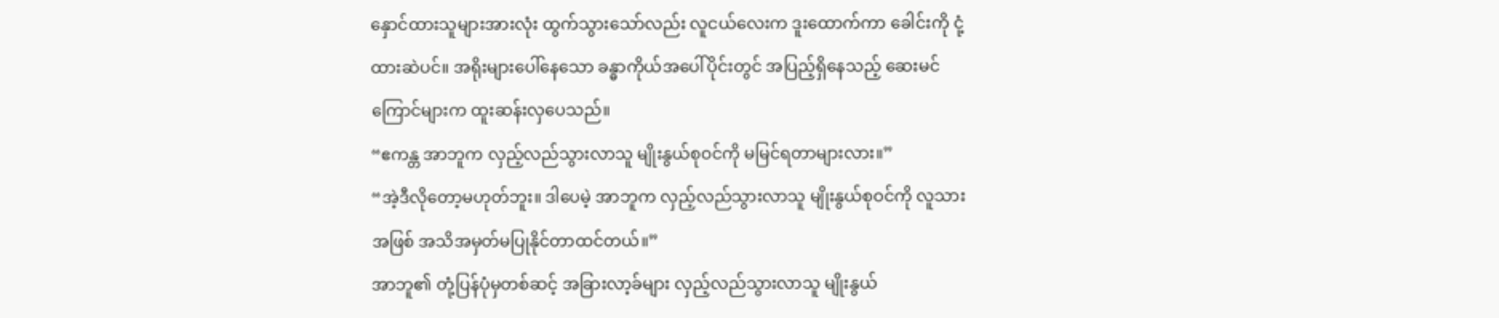နှောင်ထားသူများအားလုံး ထွက်သွားသော်လည်း လူငယ်လေးက ဒူးထောက်ကာ ခေါင်းကို ငုံ့ထားဆဲပင်။ အရိုးများပေါ်နေသော ခန္ဓာကိုယ်အပေါ်ပိုင်းတွင် အပြည့်ရှိနေသည့် ဆေးမင်ကြောင်များက ထူးဆန်းလှပေသည်။
“ဧကန္တ အာဘူက လှည့်လည်သွားလာသူ မျိုးနွယ်စုဝင်ကို မမြင်ရတာများလား။”
“အဲ့ဒီလိုတော့မဟုတ်ဘူး။ ဒါပေမဲ့ အာဘူက လှည့်လည်သွားလာသူ မျိုးနွယ်စုဝင်ကို လူသားအဖြစ် အသိအမှတ်မပြုနိုင်တာထင်တယ်။”
အာဘူ၏ တုံ့ပြန်ပုံမှတစ်ဆင့် အခြားလာ့ခ်များ လှည့်လည်သွားလာသူ မျိုးနွယ်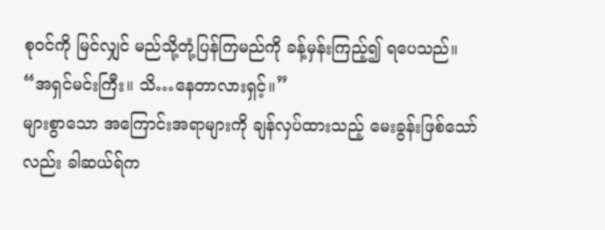စုဝင်ကို မြင်လျှင် မည်သို့တုံ့ပြန်ကြမည်ကို ခန့်မှန်းကြည့်၍ ရပေသည်။
“အရှင်မင်းကြီး။ သိ…နေတာလားရှင့်။”
များစွာသော အကြောင်းအရာများကို ချန်လှပ်ထားသည့် မေးခွန်းဖြစ်သော်လည်း ခါဆယ်ရ်က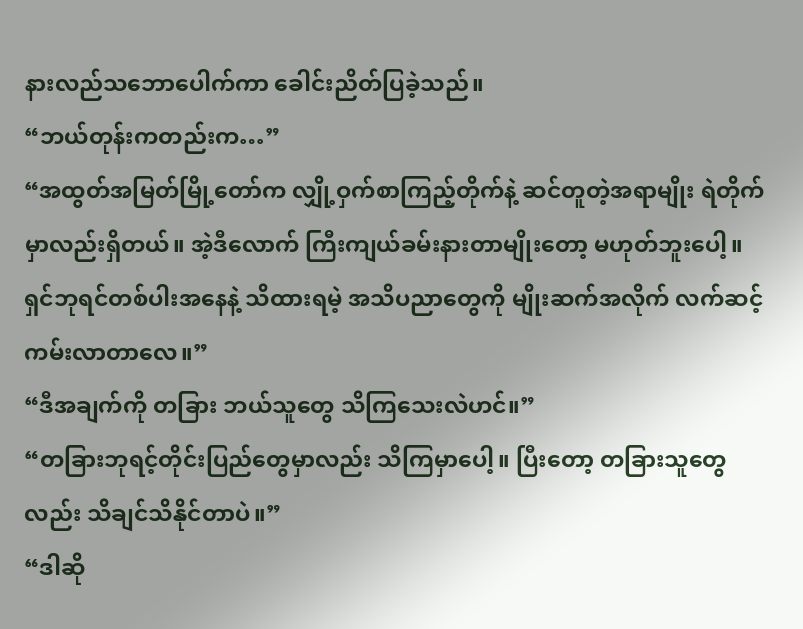နားလည်သဘောပေါက်ကာ ခေါင်းညိတ်ပြခဲ့သည်။
“ဘယ်တုန်းကတည်းက…”
“အထွတ်အမြတ်မြို့တော်က လျှို့ဝှက်စာကြည့်တိုက်နဲ့ ဆင်တူတဲ့အရာမျိုး ရဲတိုက်မှာလည်းရှိတယ်။ အဲ့ဒီလောက် ကြီးကျယ်ခမ်းနားတာမျိုးတော့ မဟုတ်ဘူးပေါ့။ ရှင်ဘုရင်တစ်ပါးအနေနဲ့ သိထားရမဲ့ အသိပညာတွေကို မျိုးဆက်အလိုက် လက်ဆင့်ကမ်းလာတာလေ။”
“ဒီအချက်ကို တခြား ဘယ်သူတွေ သိကြသေးလဲဟင်။”
“တခြားဘုရင့်တိုင်းပြည်တွေမှာလည်း သိကြမှာပေါ့။ ပြီးတော့ တခြားသူတွေလည်း သိချင်သိနိုင်တာပဲ။”
“ဒါဆို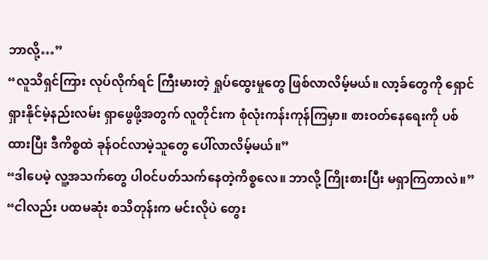ဘာလို့…”
“လူသိရှင်ကြား လုပ်လိုက်ရင် ကြီးမားတဲ့ ရှုပ်ထွေးမှုတွေ ဖြစ်လာလိမ့်မယ်။ လာ့ခ်တွေကို ရှောင်ရှားနိုင်မဲ့နည်းလမ်း ရှာဖွေဖို့အတွက် လူတိုင်းက စုံလုံးကန်းကုန်ကြမှာ။ စားဝတ်နေရေးကို ပစ်ထားပြီး ဒီကိစ္စထဲ ခုန်ဝင်လာမဲ့သူတွေ ပေါ်လာလိမ့်မယ်။”
“ဒါပေမဲ့ လူ့အသက်တွေ ပါဝင်ပတ်သက်နေတဲ့ကိစ္စလေ။ ဘာလို့ ကြိုးစားပြီး မရှာကြတာလဲ။”
“ငါလည်း ပထမဆုံး စသိတုန်းက မင်းလိုပဲ တွေး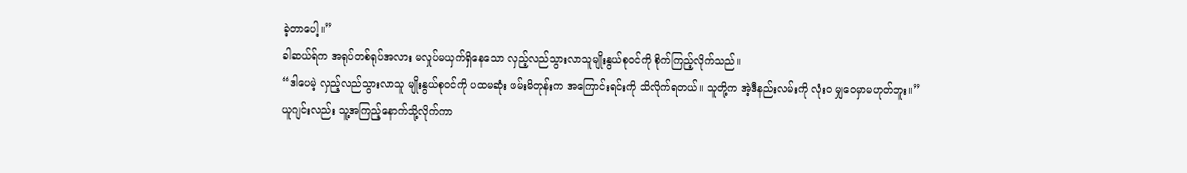ခဲ့တာပေါ့။”
ခါဆယ်ရ်က အရုပ်တစ်ရုပ်အလား မလှုပ်မယှက်ရှိနေသော လှည့်လည်သွားလာသူမျိုးနွယ်စုဝင်ကို စိုက်ကြည့်လိုက်သည်။
“ဒါပေမဲ့ လှည့်လည်သွားလာသူ မျိုးနွယ်စုဝင်ကို ပထမဆုံး ဖမ်းမိတုန်းက အကြောင်းရင်းကို သိလိုက်ရတယ်။ သူတို့က အဲ့ဒီနည်းလမ်းကို လုံးဝ မျှဝေမှာမဟုတ်ဘူး။”
ယူဂျင်းလည်း သူ့အကြည့်နောက်သို့လိုက်ကာ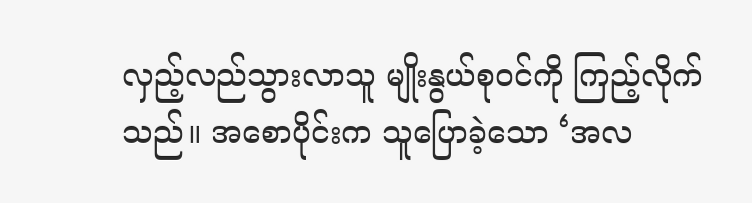လှည့်လည်သွားလာသူ မျိုးနွယ်စုဝင်ကို ကြည့်လိုက်သည်။ အစောပိုင်းက သူပြောခဲ့သော ‘အလ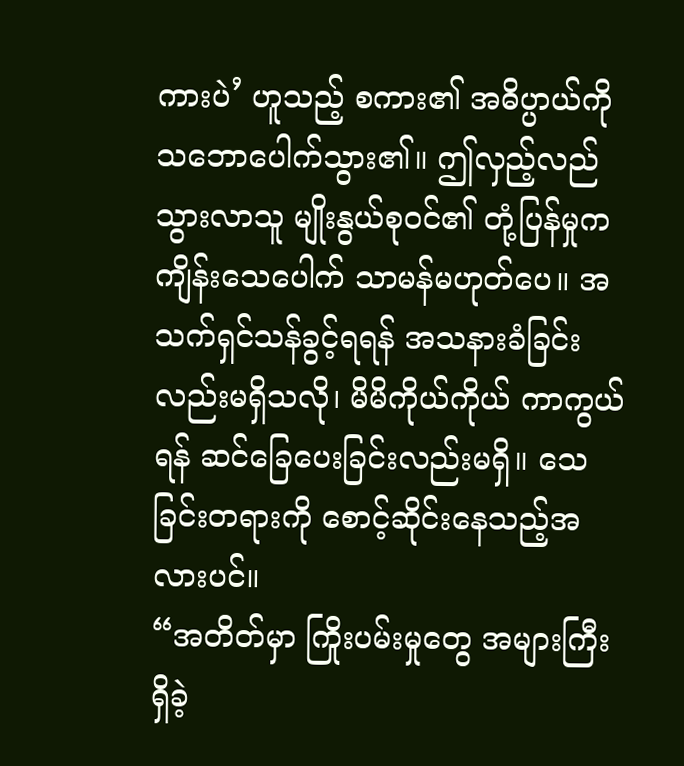ကားပဲ’ ဟူသည့် စကား၏ အဓိပ္ပာယ်ကို သဘောပေါက်သွား၏။ ဤလှည့်လည်သွားလာသူ မျိုးနွယ်စုဝင်၏ တုံ့ပြန်မှုက ကျိန်းသေပေါက် သာမန်မဟုတ်ပေ။ အသက်ရှင်သန်ခွင့်ရရန် အသနားခံခြင်းလည်းမရှိသလို၊ မိမိကိုယ်ကိုယ် ကာကွယ်ရန် ဆင်ခြေပေးခြင်းလည်းမရှိ။ သေခြင်းတရားကို စောင့်ဆိုင်းနေသည့်အလားပင်။
“အတိတ်မှာ ကြိုးပမ်းမှုတွေ အများကြီး ရှိခဲ့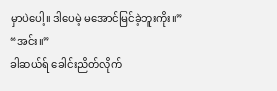မှာပဲပေါ့။ ဒါပေမဲ့ မအောင်မြင်ခဲ့ဘူးကိုး။”
“အင်း။”
ခါဆယ်ရ် ခေါင်းညိတ်လိုက်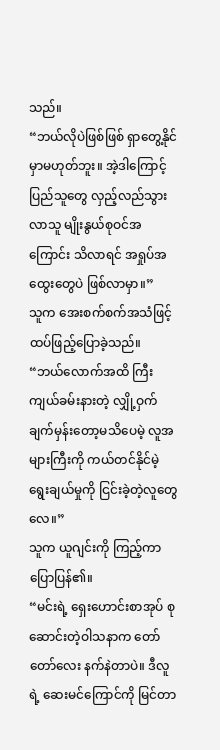သည်။
“ဘယ်လိုပဲဖြစ်ဖြစ် ရှာတွေ့နိုင်မှာမဟုတ်ဘူး။ အဲ့ဒါကြောင့် ပြည်သူတွေ လှည့်လည်သွားလာသူ မျိုးနွယ်စုဝင်အကြောင်း သိလာရင် အရှုပ်အထွေးတွေပဲ ဖြစ်လာမှာ။”
သူက အေးစက်စက်အသံဖြင့် ထပ်ဖြည့်ပြောခဲ့သည်။
“ဘယ်လောက်အထိ ကြီးကျယ်ခမ်းနားတဲ့ လျှို့ဝှက်ချက်မှန်းတော့မသိပေမဲ့ လူအများကြီးကို ကယ်တင်နိုင်မဲ့ ရွေးချယ်မှုကို ငြင်းခဲ့တဲ့လူတွေလေ။”
သူက ယူဂျင်းကို ကြည့်ကာ ပြောပြန်၏။
“မင်းရဲ့ ရှေးဟောင်းစာအုပ် စုဆောင်းတဲ့ဝါသနာက တော်တော်လေး နက်နဲတာပဲ။ ဒီလူရဲ့ ဆေးမင်ကြောင်ကို မြင်တာ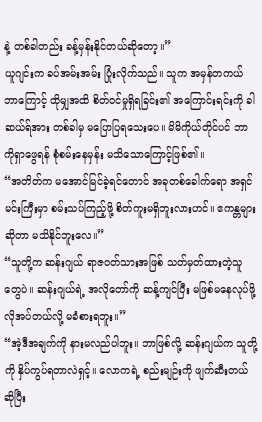နဲ့ တစ်ခါတည်း ခန့်မှန်းနိုင်တယ်ဆိုတော့။”
ယူဂျင်းက ခပ်အမ်းအမ်း ပြုံးလိုက်သည်။ သူက အမှန်တကယ် ဘာကြောင့် ထိုမျှအထိ စိတ်ဝင်မှုရှိရခြင်း၏ အကြောင်းရင်းကို ခါဆယ်ရ်အား တစ်ခါမှ မပြောပြရသေးပေ။ မိမိကိုယ်တိုင်ပင် ဘာကိုရှာဖွေရန် စုံစမ်းနေမှန်း မသိသောကြောင့်ဖြစ်၏။
“အတိတ်က မအောင်မြင်ခဲ့ရင်တောင် အခုတစ်ခေါက်ရော အရှင်မင်းကြီးမှာ စမ်းသပ်ကြည့်ဖို့ စိတ်ကူးမရှိဘူးလားဟင်။ ဧကန္တများဆိုတာ မသိနိုင်ဘူးလေ။”
“သူတို့က ဆန်းဂျယ် ရာဇဝတ်သားအဖြစ် သတ်မှတ်ထားတဲ့သူတွေပဲ။ ဆန်းဂျယ်ရဲ့ အလိုတော်ကို ဆန့်ကျင်ပြီး မဖြစ်မနေလုပ်ဖို့ လိုအပ်တယ်လို့ မခံစားရဘူး။”
“အဲ့ဒီအချက်ကို နားမလည်ပါဘူး။ ဘာဖြစ်လို့ ဆန်းဂျယ်က သူတို့ကို နှိပ်ကွပ်ရတာလဲရှင့်။ လောကရဲ့ စည်းမျဉ်းကို ဖျက်ဆီးတယ်ဆိုပြီး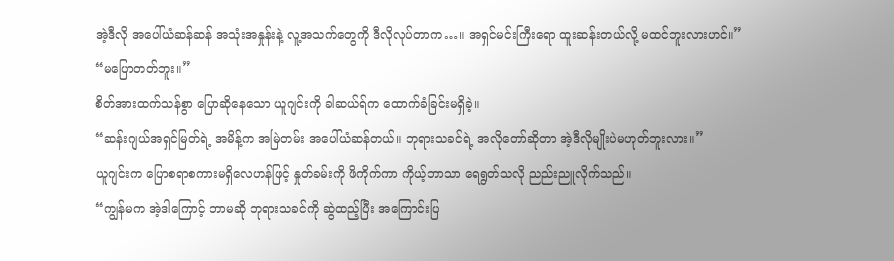အဲ့ဒီလို အပေါ်ယံဆန်ဆန် အသုံးအနှုန်းနဲ့ လူ့အသက်တွေကို ဒီလိုလုပ်တာက…။ အရှင်မင်းကြီးရော ထူးဆန်းတယ်လို့ မထင်ဘူးလားဟင်။”
“မပြောတတ်ဘူး။”
စိတ်အားထက်သန်စွာ ပြောဆိုနေသော ယူဂျင်းကို ခါဆယ်ရ်က ထောက်ခံခြင်းမရှိခဲ့။
“ဆန်းဂျယ်အရှင်မြတ်ရဲ့ အမိန့်က အမြဲတမ်း အပေါ်ယံဆန်တယ်။ ဘုရားသခင်ရဲ့ အလိုတော်ဆိုတာ အဲ့ဒီလိုမျိုးပဲမဟုတ်ဘူးလား။”
ယူဂျင်းက ပြောစရာစကားမရှိလေဟန်ဖြင့် နှုတ်ခမ်းကို ဖိကိုက်ကာ ကိုယ့်ဘာသာ ရေရွတ်သလို ညည်းညူလိုက်သည်။
“ကျွန်မက အဲ့ဒါကြောင့် ဘာမဆို ဘုရားသခင်ကို ဆွဲထည့်ပြီး အကြောင်းပြ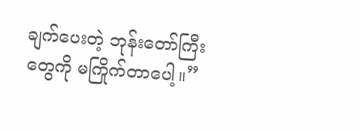ချက်ပေးတဲ့ ဘုန်းတော်ကြီးတွေကို မကြိုက်တာပေါ့။”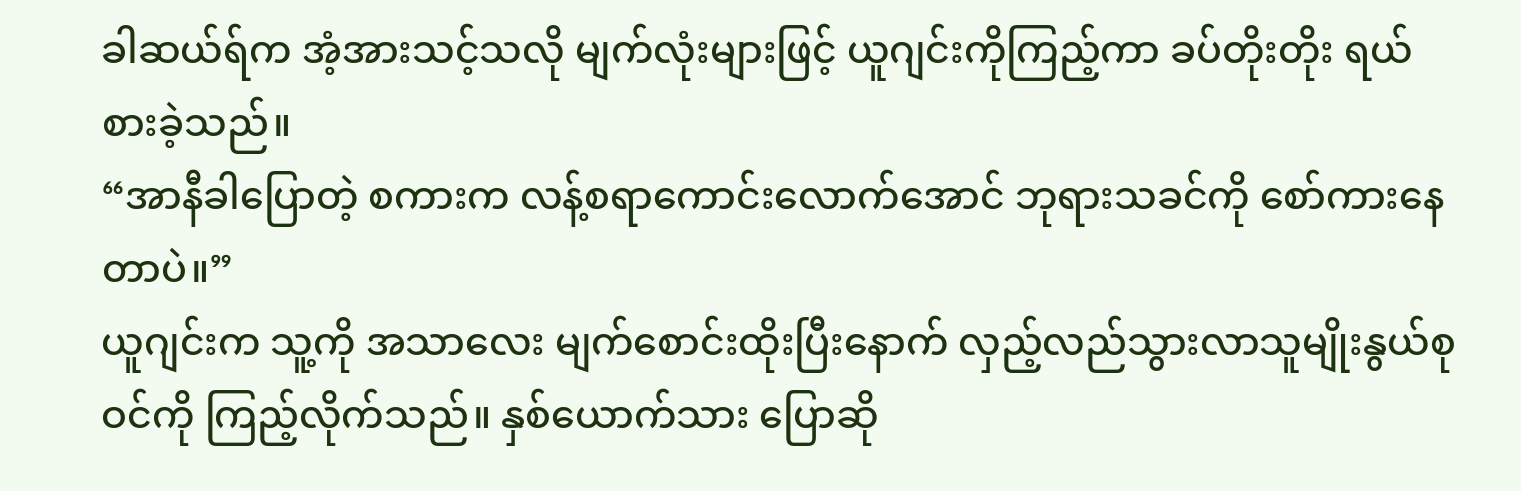ခါဆယ်ရ်က အံ့အားသင့်သလို မျက်လုံးများဖြင့် ယူဂျင်းကိုကြည့်ကာ ခပ်တိုးတိုး ရယ်စားခဲ့သည်။
“အာနီခါပြောတဲ့ စကားက လန့်စရာကောင်းလောက်အောင် ဘုရားသခင်ကို စော်ကားနေတာပဲ။”
ယူဂျင်းက သူ့ကို အသာလေး မျက်စောင်းထိုးပြီးနောက် လှည့်လည်သွားလာသူမျိုးနွယ်စုဝင်ကို ကြည့်လိုက်သည်။ နှစ်ယောက်သား ပြောဆို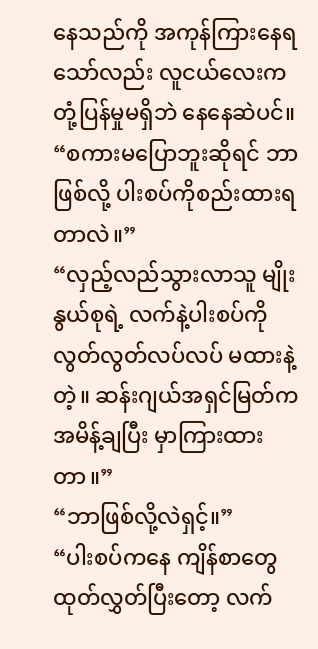နေသည်ကို အကုန်ကြားနေရသော်လည်း လူငယ်လေးက တုံ့ပြန်မှုမရှိဘဲ နေနေဆဲပင်။
“စကားမပြောဘူးဆိုရင် ဘာဖြစ်လို့ ပါးစပ်ကိုစည်းထားရတာလဲ။”
“လှည့်လည်သွားလာသူ မျိုးနွယ်စုရဲ့ လက်နဲ့ပါးစပ်ကို လွတ်လွတ်လပ်လပ် မထားနဲ့တဲ့။ ဆန်းဂျယ်အရှင်မြတ်က အမိန့်ချပြီး မှာကြားထားတာ။”
“ဘာဖြစ်လို့လဲရှင့်။”
“ပါးစပ်ကနေ ကျိန်စာတွေ ထုတ်လွှတ်ပြီးတော့ လက်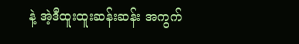နဲ့ အဲ့ဒီထူးထူးဆန်းဆန်း အကွက်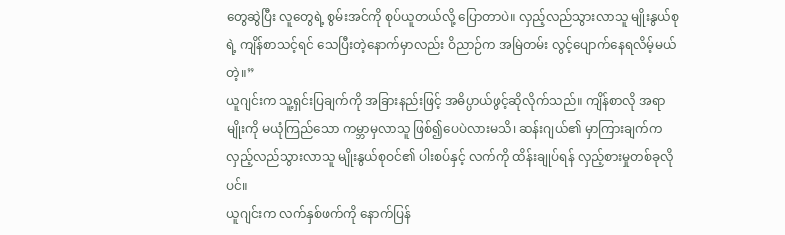တွေဆွဲပြီး လူတွေရဲ့ စွမ်းအင်ကို စုပ်ယူတယ်လို့ ပြောတာပဲ။ လှည့်လည်သွားလာသူ မျိုးနွယ်စုရဲ့ ကျိန်စာသင့်ရင် သေပြီးတဲ့နောက်မှာလည်း ဝိညာဉ်က အမြဲတမ်း လွင့်ပျောက်နေရလိမ့်မယ်တဲ့။”
ယူဂျင်းက သူ့ရှင်းပြချက်ကို အခြားနည်းဖြင့် အဓိပ္ပာယ်ဖွင့်ဆိုလိုက်သည်။ ကျိန်စာလို အရာမျိုးကို မယုံကြည်သော ကမ္ဘာမှလာသူ ဖြစ်၍ပေပဲလားမသိ၊ ဆန်းဂျယ်၏ မှာကြားချက်က လှည့်လည်သွားလာသူ မျိုးနွယ်စုဝင်၏ ပါးစပ်နှင့် လက်ကို ထိန်းချုပ်ရန် လှည့်စားမှုတစ်ခုလိုပင်။
ယူဂျင်းက လက်နှစ်ဖက်ကို နောက်ပြန်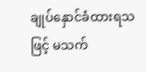ချုပ်နှောင်ခံထားရသဖြင့် မသက်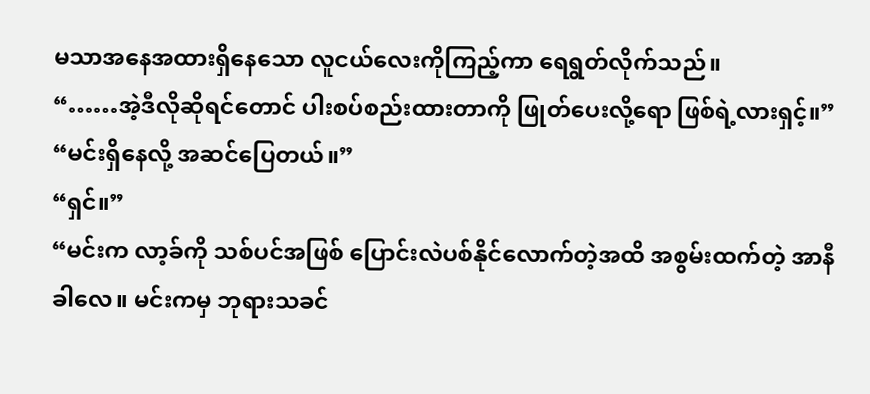မသာအနေအထားရှိနေသော လူငယ်လေးကိုကြည့်ကာ ရေရွတ်လိုက်သည်။
“……အဲ့ဒီလိုဆိုရင်တောင် ပါးစပ်စည်းထားတာကို ဖြုတ်ပေးလို့ရော ဖြစ်ရဲ့လားရှင့်။”
“မင်းရှိနေလို့ အဆင်ပြေတယ်။”
“ရှင်။”
“မင်းက လာ့ခ်ကို သစ်ပင်အဖြစ် ပြောင်းလဲပစ်နိုင်လောက်တဲ့အထိ အစွမ်းထက်တဲ့ အာနီခါလေ။ မင်းကမှ ဘုရားသခင်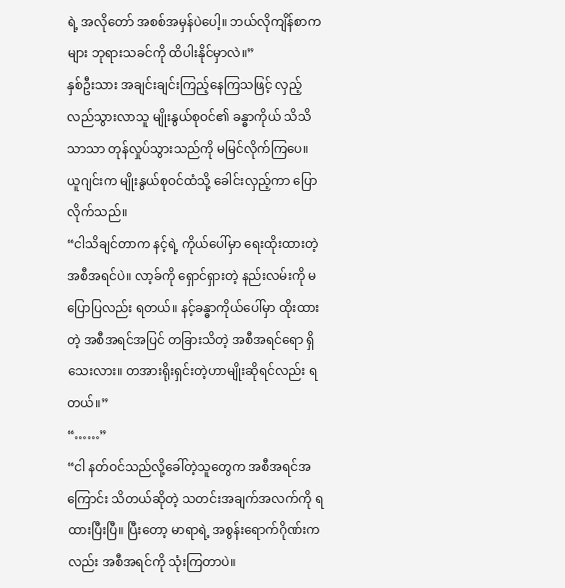ရဲ့ အလိုတော် အစစ်အမှန်ပဲပေါ့။ ဘယ်လိုကျိန်စာကများ ဘုရားသခင်ကို ထိပါးနိုင်မှာလဲ။”
နှစ်ဦးသား အချင်းချင်းကြည့်နေကြသဖြင့် လှည့်လည်သွားလာသူ မျိုးနွယ်စုဝင်၏ ခန္ဓာကိုယ် သိသိသာသာ တုန်လှုပ်သွားသည်ကို မမြင်လိုက်ကြပေ။
ယူဂျင်းက မျိုးနွယ်စုဝင်ထံသို့ ခေါင်းလှည့်ကာ ပြောလိုက်သည်။
“ငါသိချင်တာက နင့်ရဲ့ ကိုယ်ပေါ်မှာ ရေးထိုးထားတဲ့ အစီအရင်ပဲ။ လာ့ခ်ကို ရှောင်ရှားတဲ့ နည်းလမ်းကို မပြောပြလည်း ရတယ်။ နင့်ခန္ဓာကိုယ်ပေါ်မှာ ထိုးထားတဲ့ အစီအရင်အပြင် တခြားသိတဲ့ အစီအရင်ရော ရှိသေးလား။ တအားရိုးရှင်းတဲ့ဟာမျိုးဆိုရင်လည်း ရတယ်။”
“……”
“ငါ နတ်ဝင်သည်လို့ခေါ်တဲ့သူတွေက အစီအရင်အကြောင်း သိတယ်ဆိုတဲ့ သတင်းအချက်အလက်ကို ရထားပြီးပြီ။ ပြီးတော့ မာရာရဲ့ အစွန်းရောက်ဂိုဏ်းကလည်း အစီအရင်ကို သုံးကြတာပဲ။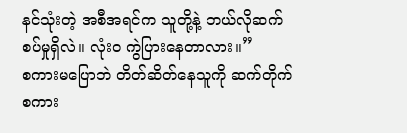နင်သုံးတဲ့ အစီအရင်က သူတို့နဲ့ ဘယ်လိုဆက်စပ်မှုရှိလဲ။ လုံးဝ ကွဲပြားနေတာလား။”
စကားမပြောဘဲ တိတ်ဆိတ်နေသူကို ဆက်တိုက် စကား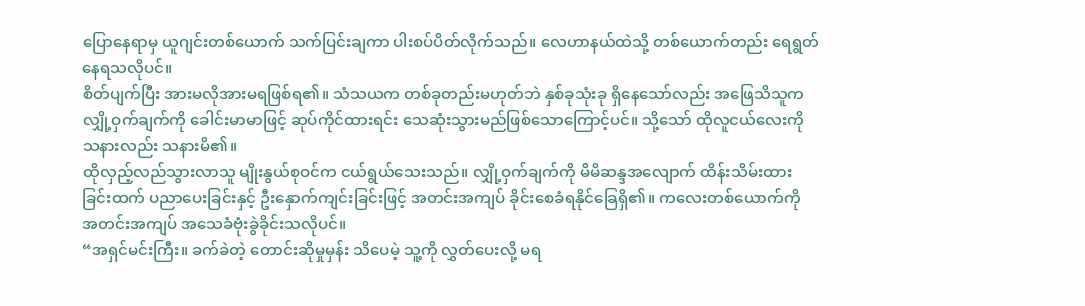ပြောနေရာမှ ယူဂျင်းတစ်ယောက် သက်ပြင်းချကာ ပါးစပ်ပိတ်လိုက်သည်။ လေဟာနယ်ထဲသို့ တစ်ယောက်တည်း ရေရွတ်နေရသလိုပင်။
စိတ်ပျက်ပြီး အားမလိုအားမရဖြစ်ရ၏။ သံသယက တစ်ခုတည်းမဟုတ်ဘဲ နှစ်ခုသုံးခု ရှိနေသော်လည်း အဖြေသိသူက လျှို့ဝှက်ချက်ကို ခေါင်းမာမာဖြင့် ဆုပ်ကိုင်ထားရင်း သေဆုံးသွားမည်ဖြစ်သောကြောင့်ပင်။ သို့သော် ထိုလူငယ်လေးကို သနားလည်း သနားမိ၏။
ထိုလှည့်လည်သွားလာသူ မျိုးနွယ်စုဝင်က ငယ်ရွယ်သေးသည်။ လျှို့ဝှက်ချက်ကို မိမိဆန္ဒအလျောက် ထိန်းသိမ်းထားခြင်းထက် ပညာပေးခြင်းနှင့် ဦးနှောက်ကျင်းခြင်းဖြင့် အတင်းအကျပ် ခိုင်းစေခံရနိုင်ခြေရှိ၏။ ကလေးတစ်ယောက်ကို အတင်းအကျပ် အသေခံဗုံးခွဲခိုင်းသလိုပင်။
“အရှင်မင်းကြီး။ ခက်ခဲတဲ့ တောင်းဆိုမှုမှန်း သိပေမဲ့ သူ့ကို လွှတ်ပေးလို့ မရ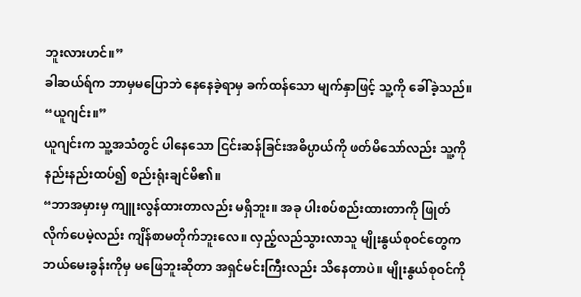ဘူးလားဟင်။”
ခါဆယ်ရ်က ဘာမှမပြောဘဲ နေနေခဲ့ရာမှ ခက်ထန်သော မျက်နှာဖြင့် သူ့ကို ခေါ်ခဲ့သည်။
“ယူဂျင်း။”
ယူဂျင်းက သူ့အသံတွင် ပါနေသော ငြင်းဆန်ခြင်းအဓိပ္ပာယ်ကို ဖတ်မိသော်လည်း သူ့ကို နည်းနည်းထပ်၍ စည်းရုံးချင်မိ၏။
“ဘာအမှားမှ ကျူးလွန်ထားတာလည်း မရှိဘူး။ အခု ပါးစပ်စည်းထားတာကို ဖြုတ်လိုက်ပေမဲ့လည်း ကျိန်စာမတိုက်ဘူးလေ။ လှည့်လည်သွားလာသူ မျိုးနွယ်စုဝင်တွေက ဘယ်မေးခွန်းကိုမှ မဖြေဘူးဆိုတာ အရှင်မင်းကြီးလည်း သိနေတာပဲ။ မျိုးနွယ်စုဝင်ကို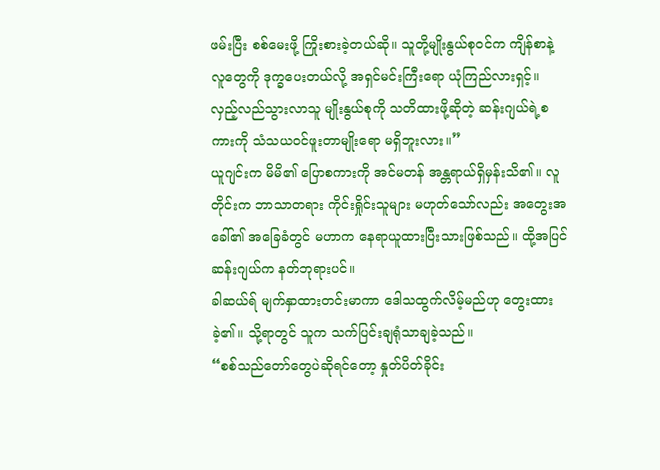ဖမ်းပြီး စစ်မေးဖို့ ကြိုးစားခဲ့တယ်ဆို။ သူတို့မျိုးနွယ်စုဝင်က ကျိန်စာနဲ့ လူတွေကို ဒုက္ခပေးတယ်လို့ အရှင်မင်းကြီးရော ယုံကြည်လားရှင့်။ လှည့်လည်သွားလာသူ မျိုးနွယ်စုကို သတိထားဖို့ဆိုတဲ့ ဆန်းဂျယ်ရဲ့စကားကို သံသယဝင်ဖူးတာမျိုးရော မရှိဘူးလား။”
ယူဂျင်းက မိမိ၏ ပြောစကားကို အင်မတန် အန္တရာယ်ရှိမှန်းသိ၏။ လူတိုင်းက ဘာသာတရား ကိုင်းရှိုင်းသူများ မဟုတ်သော်လည်း အတွေးအခေါ်၏ အခြေခံတွင် မဟာက နေရာယူထားပြီးသားဖြစ်သည်။ ထို့အပြင် ဆန်းဂျယ်က နတ်ဘုရားပင်။
ခါဆယ်ရ် မျက်နှာထားတင်းမာကာ ဒေါသထွက်လိမ့်မည်ဟု တွေးထားခဲ့၏။ သို့ရာတွင် သူက သက်ပြင်းချရုံသာချခဲ့သည်။
“စစ်သည်တော်တွေပဲဆိုရင်တော့ နှုတ်ပိတ်ခိုင်း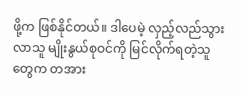ဖို့က ဖြစ်နိုင်တယ်။ ဒါပေမဲ့ လှည့်လည်သွားလာသူ မျိုးနွယ်စုဝင်ကို မြင်လိုက်ရတဲ့သူတွေက တအား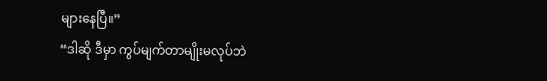များနေပြီ။”
“ဒါဆို ဒီမှာ ကွပ်မျက်တာမျိုးမလုပ်ဘဲ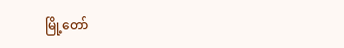မြို့တော်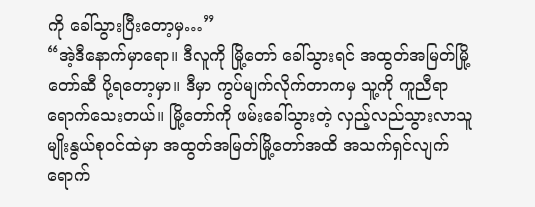ကို ခေါ်သွားပြီးတော့မှ…”
“အဲ့ဒီနောက်မှာရော။ ဒီလူကို မြို့တော် ခေါ်သွားရင် အထွတ်အမြတ်မြို့တော်ဆီ ပို့ရတော့မှာ။ ဒီမှာ ကွပ်မျက်လိုက်တာကမှ သူ့ကို ကူညီရာရောက်သေးတယ်။ မြို့တော်ကို ဖမ်းခေါ်သွားတဲ့ လှည့်လည်သွားလာသူ မျိုးနွယ်စုဝင်ထဲမှာ အထွတ်အမြတ်မြို့တော်အထိ အသက်ရှင်လျက် ရောက်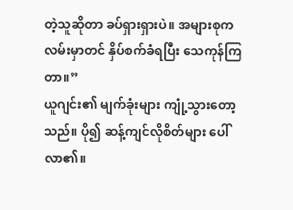တဲ့သူဆိုတာ ခပ်ရှားရှားပဲ။ အများစုက လမ်းမှာတင် နှိပ်စက်ခံရပြီး သေကုန်ကြတာ။”
ယူဂျင်း၏ မျက်ခုံးများ ကျုံ့သွားတော့သည်။ ပို၍ ဆန့်ကျင်လိုစိတ်များ ပေါ်လာ၏။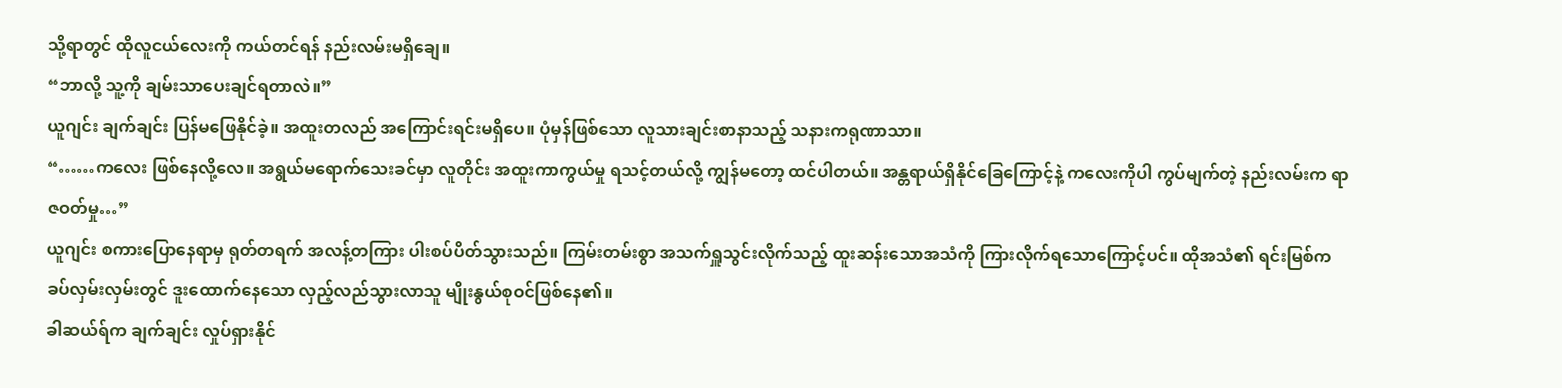သို့ရာတွင် ထိုလူငယ်လေးကို ကယ်တင်ရန် နည်းလမ်းမရှိချေ။
“ဘာလို့ သူ့ကို ချမ်းသာပေးချင်ရတာလဲ။”
ယူဂျင်း ချက်ချင်း ပြန်မဖြေနိုင်ခဲ့။ အထူးတလည် အကြောင်းရင်းမရှိပေ။ ပုံမှန်ဖြစ်သော လူသားချင်းစာနာသည့် သနားကရုဏာသာ။
“……ကလေး ဖြစ်နေလို့လေ။ အရွယ်မရောက်သေးခင်မှာ လူတိုင်း အထူးကာကွယ်မှု ရသင့်တယ်လို့ ကျွန်မတော့ ထင်ပါတယ်။ အန္တရာယ်ရှိနိုင်ခြေကြောင့်နဲ့ ကလေးကိုပါ ကွပ်မျက်တဲ့ နည်းလမ်းက ရာဇဝတ်မှု…”
ယူဂျင်း စကားပြောနေရာမှ ရုတ်တရက် အလန့်တကြား ပါးစပ်ပိတ်သွားသည်။ ကြမ်းတမ်းစွာ အသက်ရှူသွင်းလိုက်သည့် ထူးဆန်းသောအသံကို ကြားလိုက်ရသောကြောင့်ပင်။ ထိုအသံ၏ ရင်းမြစ်က ခပ်လှမ်းလှမ်းတွင် ဒူးထောက်နေသော လှည့်လည်သွားလာသူ မျိုးနွယ်စုဝင်ဖြစ်နေ၏။
ခါဆယ်ရ်က ချက်ချင်း လှုပ်ရှားနိုင်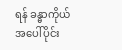ရန် ခန္ဓာကိုယ်အပေါ်ပိုင်း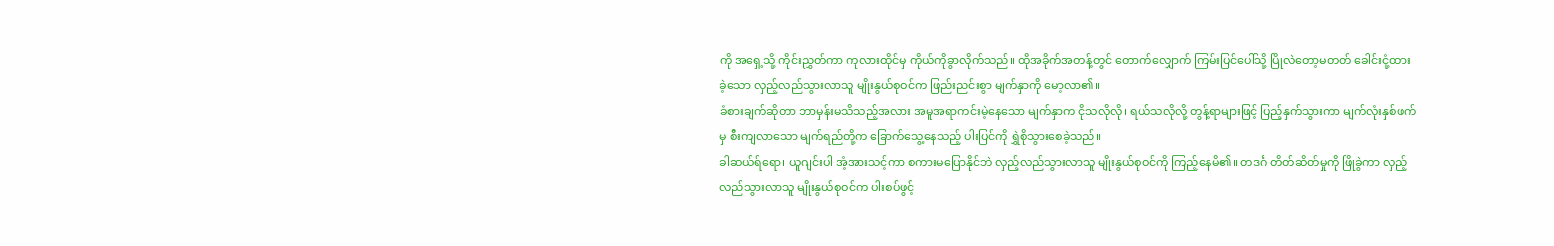ကို အရှေ့သို့ ကိုင်းညွှတ်ကာ ကုလားထိုင်မှ ကိုယ်ကိုခွာလိုက်သည်။ ထိုအခိုက်အတန့်တွင် တောက်လျှောက် ကြမ်းပြင်ပေါ်သို့ ပြိုလဲတော့မတတ် ခေါင်းငုံ့ထားခဲ့သော လှည့်လည်သွားလာသူ မျိုးနွယ်စုဝင်က ဖြည်းညင်းစွာ မျက်နှာကို မော့လာ၏။
ခံစားချက်ဆိုတာ ဘာမှန်းမသိသည့်အလား အမူအရာကင်းမဲ့နေသော မျက်နှာက ငိုသလိုလို၊ ရယ်သလိုလို့ တွန့်ရာများဖြင့် ပြည့်နှက်သွားကာ မျက်လုံးနှစ်ဖက်မှ စီးကျလာသော မျက်ရည်တို့က ခြောက်သွေ့နေသည့် ပါးပြင်ကို ရွှဲစိုသွားစေခဲ့သည်။
ခါဆယ်ရ်ရော၊ ယူဂျင်းပါ အံ့အားသင့်ကာ စကားမပြောနိုင်ဘဲ လှည့်လည်သွားလာသူ မျိုးနွယ်စုဝင်ကို ကြည့်နေမိ၏။ တဒင်္ဂ တိတ်ဆိတ်မှုကို ဖြိုခွဲကာ လှည့်လည်သွားလာသူ မျိုးနွယ်စုဝင်က ပါးစပ်ဖွင့်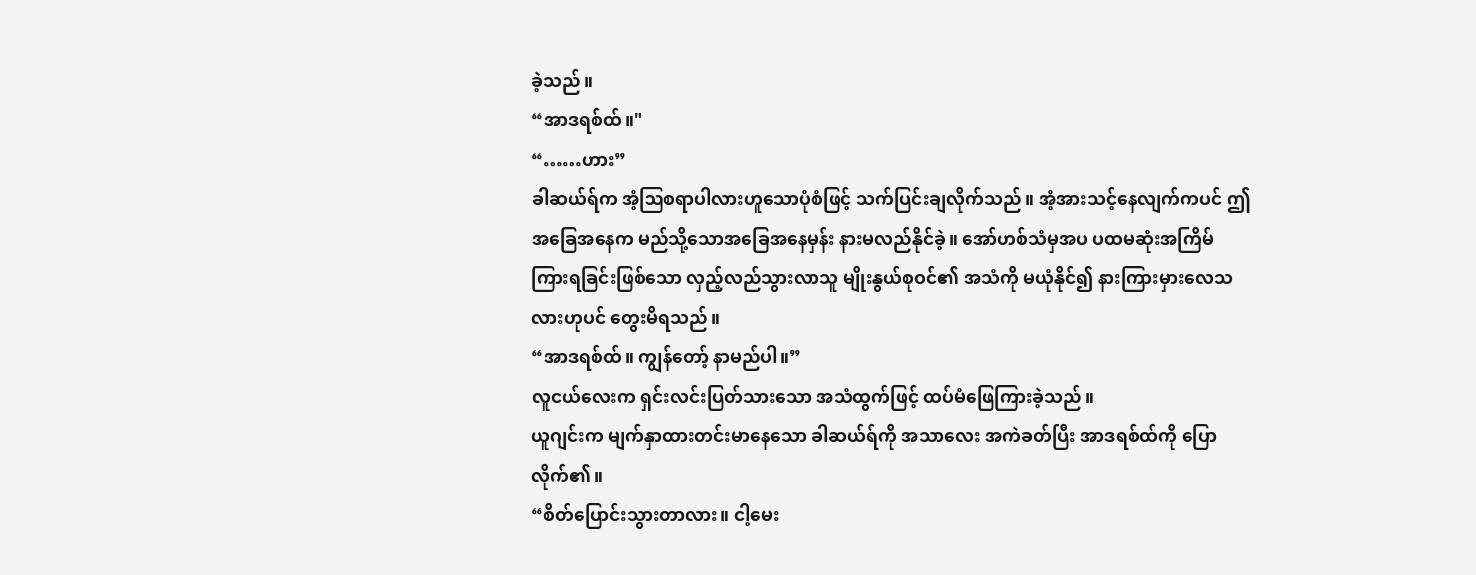ခဲ့သည်။
“အာဒရစ်ထ်။"
“……ဟား”
ခါဆယ်ရ်က အံ့ဩစရာပါလားဟူသောပုံစံဖြင့် သက်ပြင်းချလိုက်သည်။ အံ့အားသင့်နေလျက်ကပင် ဤအခြေအနေက မည်သို့သောအခြေအနေမှန်း နားမလည်နိုင်ခဲ့။ အော်ဟစ်သံမှအပ ပထမဆုံးအကြိမ် ကြားရခြင်းဖြစ်သော လှည့်လည်သွားလာသူ မျိုးနွယ်စုဝင်၏ အသံကို မယုံနိုင်၍ နားကြားမှားလေသလားဟုပင် တွေးမိရသည်။
“အာဒရစ်ထ်။ ကျွန်တော့် နာမည်ပါ။”
လူငယ်လေးက ရှင်းလင်းပြတ်သားသော အသံထွက်ဖြင့် ထပ်မံဖြေကြားခဲ့သည်။
ယူဂျင်းက မျက်နှာထားတင်းမာနေသော ခါဆယ်ရ်ကို အသာလေး အကဲခတ်ပြီး အာဒရစ်ထ်ကို ပြောလိုက်၏။
“စိတ်ပြောင်းသွားတာလား။ ငါ့မေး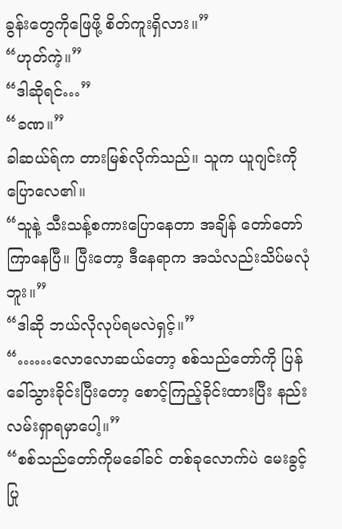ခွန်းတွေကိုဖြေဖို့ စိတ်ကူးရှိလား။”
“ဟုတ်ကဲ့။”
“ဒါဆိုရင်…”
“ခဏ။”
ခါဆယ်ရ်က တားမြစ်လိုက်သည်။ သူက ယူဂျင်းကို ပြောလေ၏။
“သူနဲ့ သီးသန့်စကားပြောနေတာ အချိန် တော်တော်ကြာနေပြီ။ ပြီးတော့ ဒီနေရာက အသံလည်းသိပ်မလုံဘူး။”
“ဒါဆို ဘယ်လိုလုပ်ရမလဲရှင့်။”
“……လောလောဆယ်တော့ စစ်သည်တော်ကို ပြန်ခေါ်သွားခိုင်းပြီးတော့ စောင့်ကြည့်ခိုင်းထားပြီး နည်းလမ်းရှာရမှာပေါ့။”
“စစ်သည်တော်ကိုမခေါ်ခင် တစ်ခုလောက်ပဲ မေးခွင့်ပြု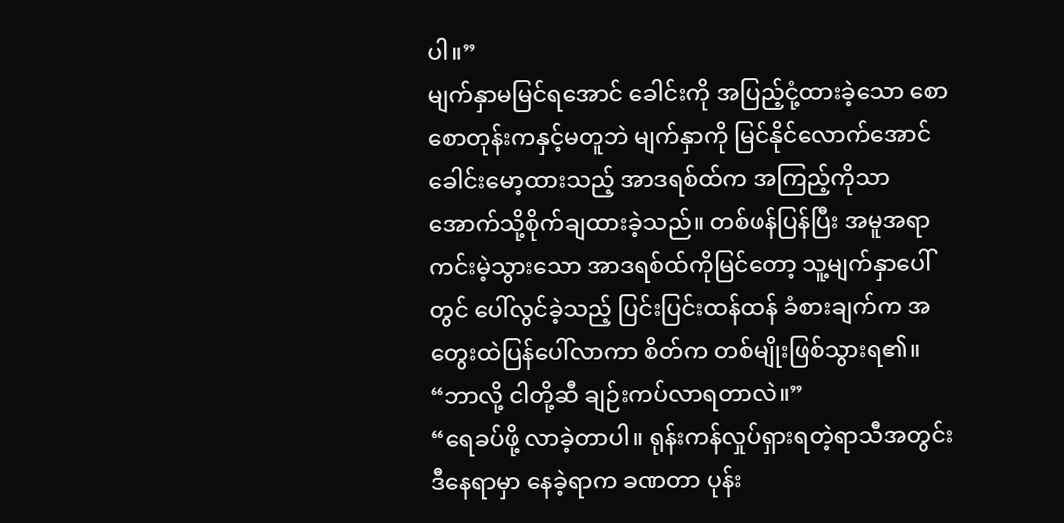ပါ။”
မျက်နှာမမြင်ရအောင် ခေါင်းကို အပြည့်ငုံ့ထားခဲ့သော စောစောတုန်းကနှင့်မတူဘဲ မျက်နှာကို မြင်နိုင်လောက်အောင် ခေါင်းမော့ထားသည့် အာဒရစ်ထ်က အကြည့်ကိုသာ အောက်သို့စိုက်ချထားခဲ့သည်။ တစ်ဖန်ပြန်ပြီး အမူအရာကင်းမဲ့သွားသော အာဒရစ်ထ်ကိုမြင်တော့ သူ့မျက်နှာပေါ်တွင် ပေါ်လွင်ခဲ့သည့် ပြင်းပြင်းထန်ထန် ခံစားချက်က အတွေးထဲပြန်ပေါ်လာကာ စိတ်က တစ်မျိုးဖြစ်သွားရ၏။
“ဘာလို့ ငါတို့ဆီ ချဉ်းကပ်လာရတာလဲ။”
“ရေခပ်ဖို့ လာခဲ့တာပါ။ ရုန်းကန်လှုပ်ရှားရတဲ့ရာသီအတွင်း ဒီနေရာမှာ နေခဲ့ရာက ခဏတာ ပုန်း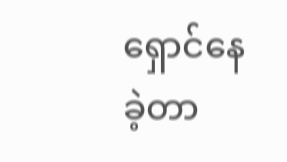ရှောင်နေခဲ့တာ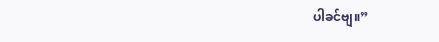ပါခင်ဗျ။”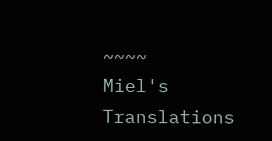~~~~
Miel's Translations